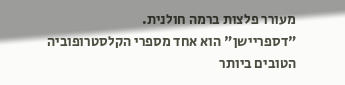מעורר פלצות ברמה חולנית.
"דספריישן" הוא אחד מספרי הקלסטרופוביה הטובים ביותר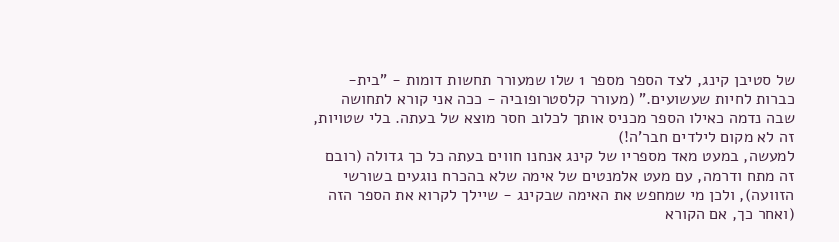של סטיבן קינג, לצד הספר מספר 1 שלו שמעורר תחשות דומות - "בית-כברות לחיות שעשועים." (מעורר קלסטרופוביה - ככה אני קורא לתחושה שבה נדמה כאילו הספר מכניס אותך לכלוב חסר מוצא של בעתה. בלי שטויות, זה לא מקום לילדים חבר'ה!)
למעשה, במעט מאד מספריו של קינג אנחנו חווים בעתה כל כך גדולה (רובם זה מתח ודרמה, עם מעט אלמנטים של אימה שלא בהכרח נוגעים בשורשי הזוועה), ולכן מי שמחפש את האימה שבקינג - שיילך לקרוא את הספר הזה (ואחר כך, אם הקורא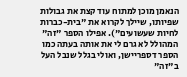הנאמן מוכן למתוח עוד קצת את גבולות שפיותו, שיילך לקרוא את "בית-כברות לחיות שעשועים"). אפילו הספר "זה" המהולל לא גרם לי את אותה בעתה כמו הספר דספריישן, ואולי בגלל שנבל העל ב"זה"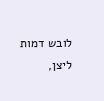לובש דמות ליצן,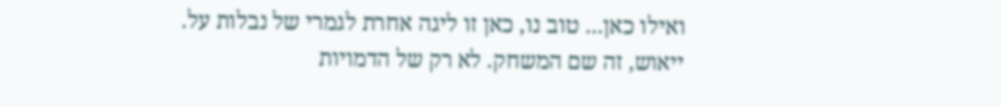ואילו כאן... טוב נו, כאן זו ליגה אחרת לגמרי של נבלות על.
ייאוש, זה שם המשחק. לא רק של הדמויות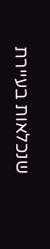שנכלאות בעיירת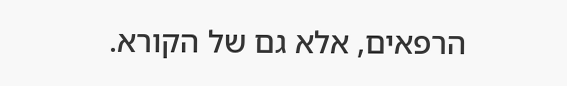הרפאים, אלא גם של הקורא.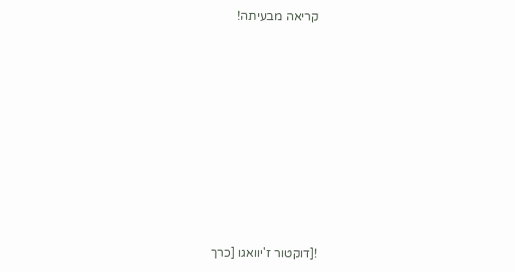קריאה מבעיתה!











![דוקטור ז'יוואגו [כרך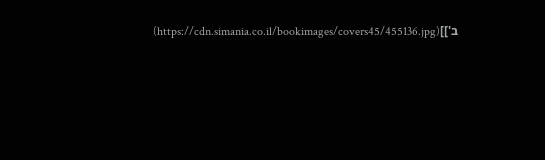ב']](https://cdn.simania.co.il/bookimages/covers45/455136.jpg)